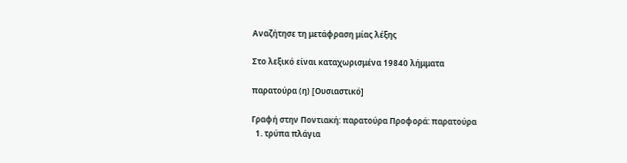Αναζήτησε τη μετάφραση μίας λέξης

Στο λεξικό είναι καταχωρισμένα 19840 λήμματα

παρατούρα (η) [Ουσιαστικό]

Γραφή στην Ποντιακή: παρατούρα Προφορά: παρατούρα
  1. τρύπα πλάγια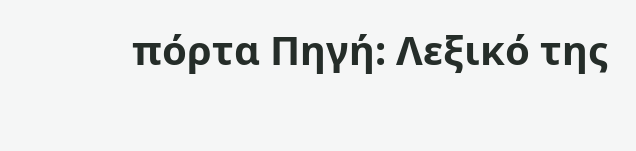πόρτα Πηγή: Λεξικό της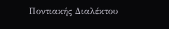Ποντιακής Διαλέκτου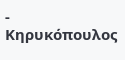- Κηρυκόπουλος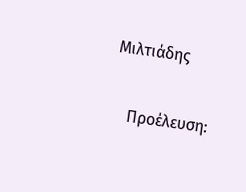Μιλτιάδης

    Προέλευση: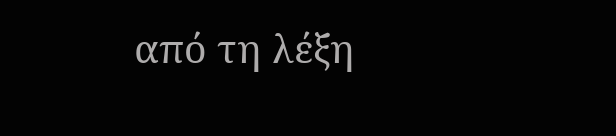από τη λέξη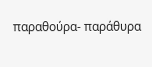παραθούρα- παράθυρα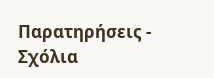Παρατηρήσεις - Σχόλια